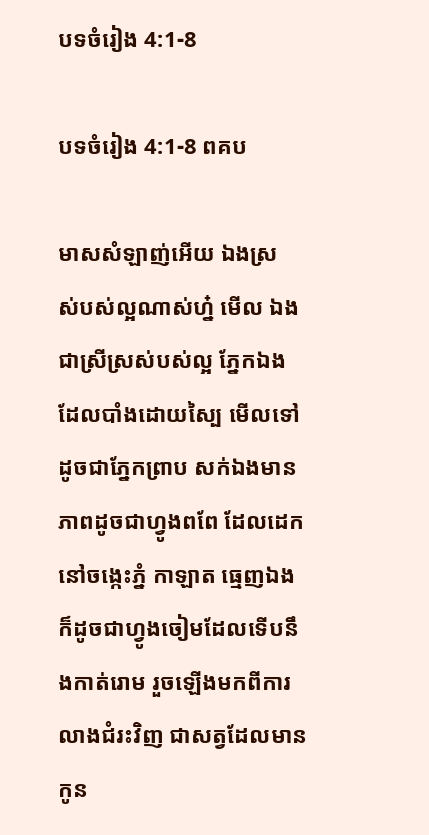បទចំរៀង 4:1-8

បទចំរៀង 4:1-8 ពគប

មាសសំឡាញ់អើយ ឯងស្រស់‌បស់ល្អណាស់ហ្ន៎ មើល ឯងជាស្រីស្រស់‌បស់ល្អ ភ្នែកឯងដែលបាំងដោយស្បៃ មើលទៅដូចជាភ្នែកព្រាប សក់ឯងមានភាពដូចជាហ្វូងពពែ ដែលដេកនៅចង្កេះភ្នំ កាឡាត ធ្មេញឯងក៏ដូចជាហ្វូងចៀមដែលទើបនឹងកាត់រោម រួចឡើងមកពីការលាងជំរះវិញ ជាសត្វដែលមានកូន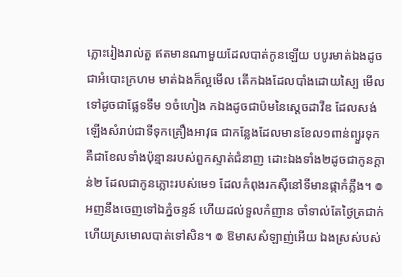ភ្លោះរៀងរាល់តួ ឥតមានណាមួយដែលបាត់កូនឡើយ បបូរមាត់ឯងដូចជាអំបោះក្រហម មាត់ឯងក៏ល្អមើល តើកឯងដែលបាំងដោយស្បៃ មើលទៅដូចជាផ្លែទទឹម ១ចំហៀង កឯងដូចជាប៉មនៃស្តេចដាវីឌ ដែលសង់ឡើងសំរាប់ជាទីទុកគ្រឿងអាវុធ ជាកន្លែងដែលមានខែល១ពាន់ព្យួរទុក គឺជាខែលទាំងប៉ុន្មានរបស់ពួកស្ទាត់ជំនាញ ដោះឯងទាំង២ដូចជាកូនក្តាន់២ ដែលជាកូនភ្លោះរបស់មេ១ ដែលកំពុងរកស៊ីនៅទីមានផ្កាកំភ្លឹង។ ៙ អញនឹងចេញទៅឯភ្នំចន្ទន៍ ហើយដល់ទួលកំញាន ចាំទាល់តែថ្ងៃត្រជាក់ ហើយស្រមោលបាត់ទៅសិន។ ៙ ឱមាសសំឡាញ់អើយ ឯងស្រស់‌បស់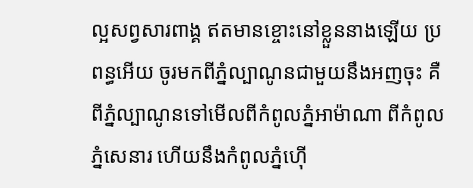ល្អសព្វសារ‌ពាង្គ ឥតមានខ្ចោះនៅខ្លួននាងឡើយ ប្រពន្ធអើយ ចូរមកពីភ្នំល្បាណូនជាមួយនឹងអញចុះ គឺពីភ្នំល្បាណូនទៅមើលពីកំពូលភ្នំអាម៉ា‌ណា ពីកំពូលភ្នំសេនារ ហើយនឹងកំពូលភ្នំហ៊ើ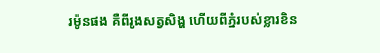រ‌ម៉ូនផង គឺពីរូងសត្វសិង្ហ ហើយពីភ្នំរបស់ខ្លារខិន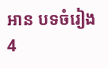អាន បទចំរៀង 4